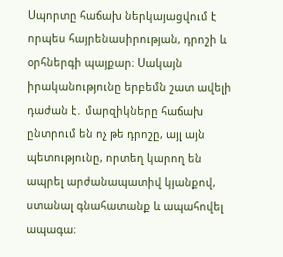Սպորտը հաճախ ներկայացվում է որպես հայրենասիրության, դրոշի և օրհներգի պայքար։ Սակայն իրականությունը երբեմն շատ ավելի դաժան է․ մարզիկները հաճախ ընտրում են ոչ թե դրոշը, այլ այն պետությունը, որտեղ կարող են ապրել արժանապատիվ կյանքով, ստանալ գնահատանք և ապահովել ապագա։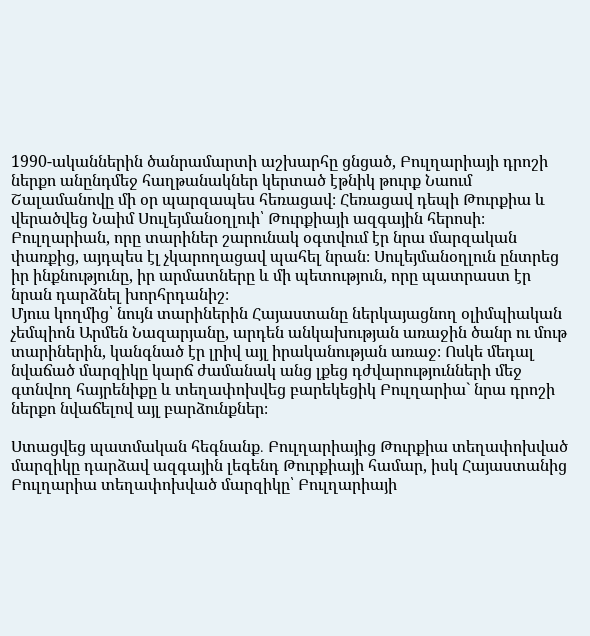1990-ականներին ծանրամարտի աշխարհը ցնցած, Բուլղարիայի դրոշի ներքո անընդմեջ հաղթանակներ կերտած էթնիկ թուրք Նաում Շալամանովը մի օր պարզապես հեռացավ։ Հեռացավ դեպի Թուրքիա և վերածվեց Նաիմ Սուլեյմանօղլուի՝ Թուրքիայի ազգային հերոսի։ Բուլղարիան, որը տարիներ շարունակ օգտվում էր նրա մարզական փառքից, այդպես էլ չկարողացավ պահել նրան։ Սուլեյմանօղլուն ընտրեց իր ինքնությունը, իր արմատները և մի պետություն, որը պատրաստ էր նրան դարձնել խորհրդանիշ։
Մյուս կողմից՝ նույն տարիներին Հայաստանը ներկայացնող օլիմպիական չեմպիոն Արմեն Նազարյանը, արդեն անկախության առաջին ծանր ու մութ տարիներին, կանգնած էր լրիվ այլ իրականության առաջ։ Ոսկե մեդալ նվաճած մարզիկը կարճ ժամանակ անց լքեց դժվարությունների մեջ գտնվող հայրենիքը և տեղափոխվեց բարեկեցիկ Բուլղարիա` նրա դրոշի ներքո նվաճելով այլ բարձունքներ։

Ստացվեց պատմական հեգնանք․ Բուլղարիայից Թուրքիա տեղափոխված մարզիկը դարձավ ազգային լեգենդ Թուրքիայի համար, իսկ Հայաստանից Բուլղարիա տեղափոխված մարզիկը՝ Բուլղարիայի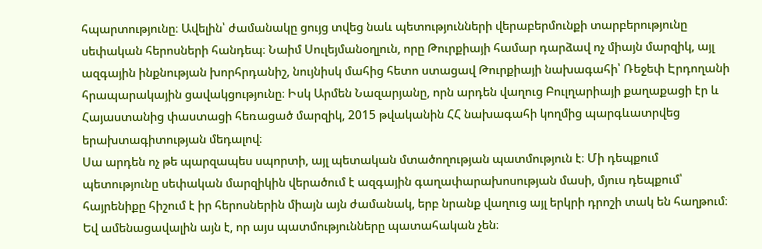հպարտությունը։ Ավելին՝ ժամանակը ցույց տվեց նաև պետությունների վերաբերմունքի տարբերությունը սեփական հերոսների հանդեպ։ Նաիմ Սուլեյմանօղլուն, որը Թուրքիայի համար դարձավ ոչ միայն մարզիկ, այլ ազգային ինքնության խորհրդանիշ, նույնիսկ մահից հետո ստացավ Թուրքիայի նախագահի՝ Ռեջեփ Էրդողանի հրապարակային ցավակցությունը։ Իսկ Արմեն Նազարյանը, որն արդեն վաղուց Բուլղարիայի քաղաքացի էր և Հայաստանից փաստացի հեռացած մարզիկ, 2015 թվականին ՀՀ նախագահի կողմից պարգևատրվեց երախտագիտության մեդալով։
Սա արդեն ոչ թե պարզապես սպորտի, այլ պետական մտածողության պատմություն է։ Մի դեպքում պետությունը սեփական մարզիկին վերածում է ազգային գաղափարախոսության մասի, մյուս դեպքում՝ հայրենիքը հիշում է իր հերոսներին միայն այն ժամանակ, երբ նրանք վաղուց այլ երկրի դրոշի տակ են հաղթում։ Եվ ամենացավալին այն է, որ այս պատմությունները պատահական չեն։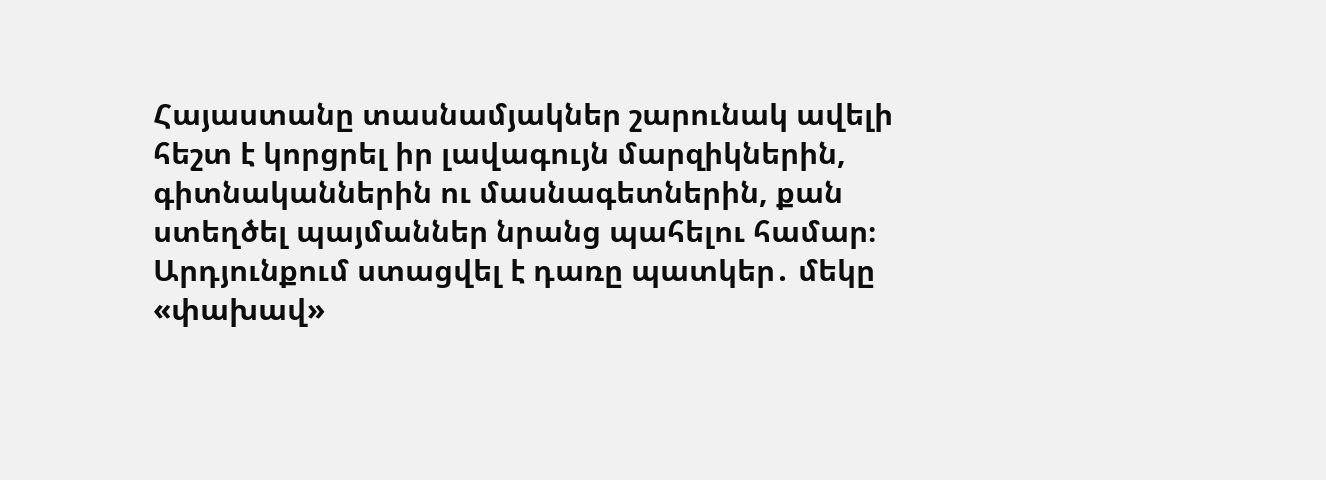Հայաստանը տասնամյակներ շարունակ ավելի հեշտ է կորցրել իր լավագույն մարզիկներին, գիտնականներին ու մասնագետներին, քան ստեղծել պայմաններ նրանց պահելու համար։
Արդյունքում ստացվել է դառը պատկեր․ մեկը «փախավ»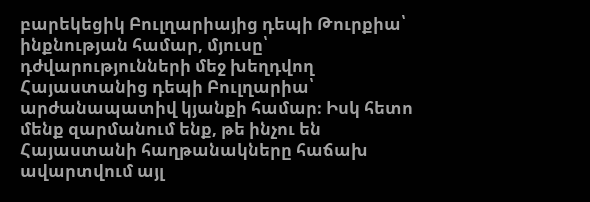բարեկեցիկ Բուլղարիայից դեպի Թուրքիա՝ ինքնության համար, մյուսը՝ դժվարությունների մեջ խեղդվող Հայաստանից դեպի Բուլղարիա՝ արժանապատիվ կյանքի համար։ Իսկ հետո մենք զարմանում ենք, թե ինչու են Հայաստանի հաղթանակները հաճախ ավարտվում այլ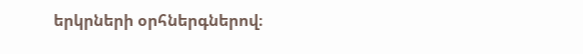երկրների օրհներգներով։